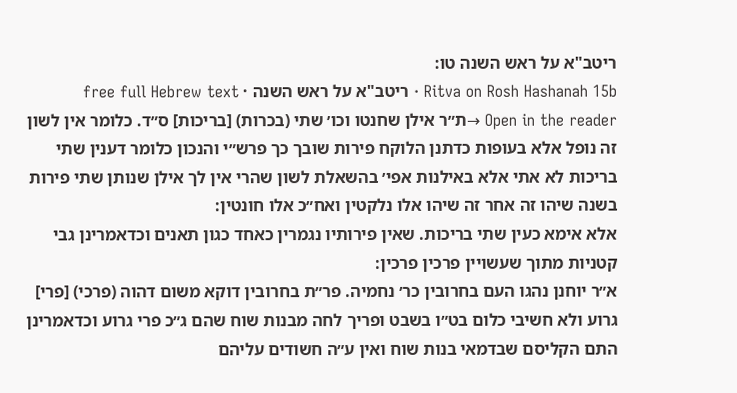ריטב"א על ראש השנה טו:
Ritva on Rosh Hashanah 15b · ריטב"א על ראש השנה · free full Hebrew text
Open in the reader →ת״ר אילן שחנטו וכו׳ שתי (בכרות) [בריכות] ס״ד. כלומר אין לשון זה נופל אלא בעופות כדתנן הלוקח פירות שובך כך פרש״י והנכון כלומר דענין שתי בריכות לא אתי אלא באילנות אפי׳ בהשאלת לשון שהרי אין לך אילן שנותן שתי פירות בשנה שיהו זה אחר זה שיהו אלו נלקטין ואח״כ אלו חונטין:
אלא אימא כעין שתי בריכות. שאין פירותיו נגמרין כאחד כגון תאנים וכדאמרינן גבי קטניות מתוך שעשויין פרכין פרכין:
א״ר יוחנן נהגו העם בחרובין כר׳ נחמיה. פר״ת בחרובין דוקא משום דהוה (פרכי) [פרי] גרוע ולא חשיבי כלום בט״ו בשבט ופריך לחה מבנות שוח שהם ג״כ פרי גרוע וכדאמרינן התם הקליסם שבדמאי בנות שוח ואין ע״ה חשודים עליהם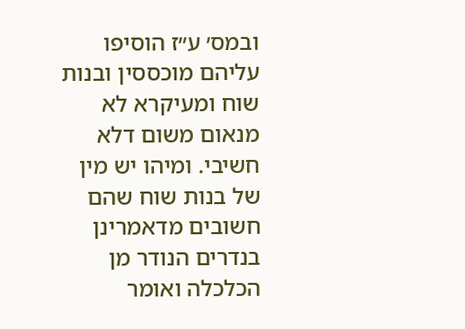ובמס׳ ע״ז הוסיפו עליהם מוכססין ובנות שוח ומעיקרא לא מנאום משום דלא חשיבי. ומיהו יש מין של בנות שוח שהם חשובים מדאמרינן בנדרים הנודר מן הכלכלה ואומר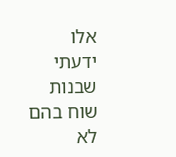אלו ידעתי שבנות שוח בהם לא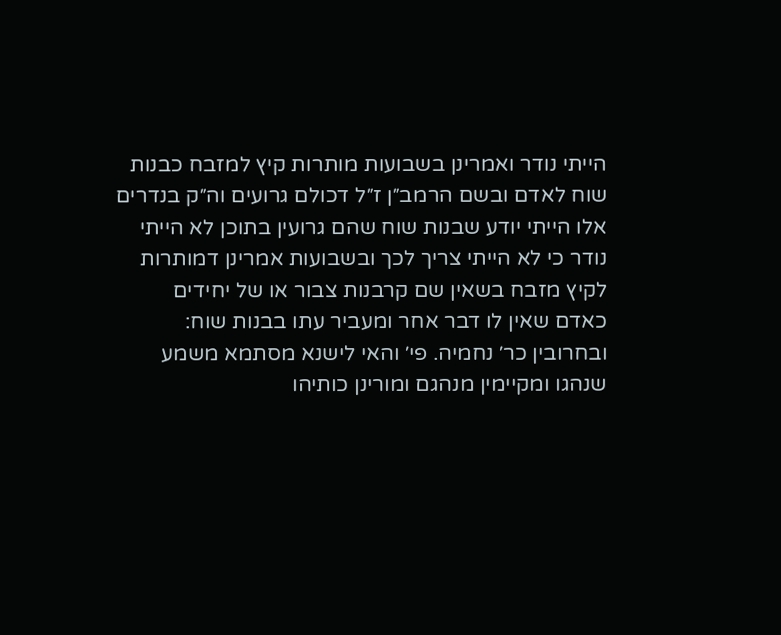הייתי נודר ואמרינן בשבועות מותרות קיץ למזבח כבנות שוח לאדם ובשם הרמב״ן ז״ל דכולם גרועים וה״ק בנדרים אלו הייתי יודע שבנות שוח שהם גרועין בתוכן לא הייתי נודר כי לא הייתי צריך לכך ובשבועות אמרינן דמותרות לקיץ מזבח בשאין שם קרבנות צבור או של יחידים כאדם שאין לו דבר אחר ומעביר עתו בבנות שוח:
ובחרובין כר׳ נחמיה. פי׳ והאי לישנא מסתמא משמע שנהגו ומקיימין מנהגם ומורינן כותיהו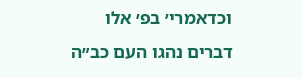וכדאמרי׳ בפ׳ אלו דברים נהגו העם כב״ה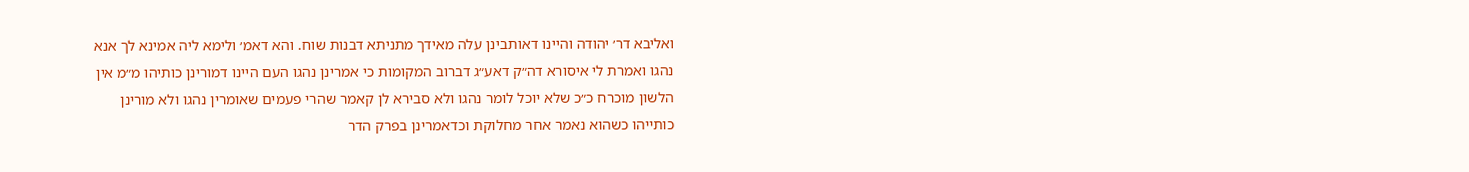ואליבא דר׳ יהודה והיינו דאותבינן עלה מאידך מתניתא דבנות שוח. והא דאמ׳ ולימא ליה אמינא לך אנא נהגו ואמרת לי איסורא דה״ק דאע״ג דברוב המקומות כי אמרינן נהגו העם היינו דמורינן כותיהו מ״מ אין הלשון מוכרח כ״כ שלא יוכל לומר נהגו ולא סבירא לן קאמר שהרי פעמים שאומרין נהגו ולא מורינן כותייהו כשהוא נאמר אחר מחלוקת וכדאמרינן בפרק הדר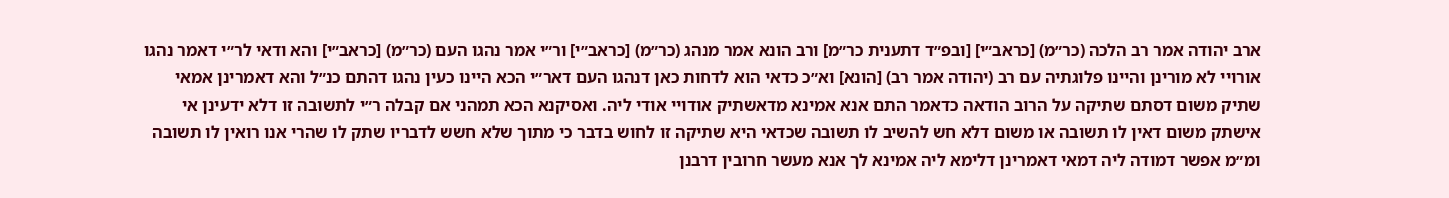ארב יהודה אמר רב הלכה (כר״מ) [כראב״י] [ובפ״ד דתענית כר״מ] ורב הונא אמר מנהג (כר״מ) [כראב״י] ור״י אמר נהגו העם (כר״מ) [כראב״י] והא ודאי לר״י דאמר נהגו אורויי לא מורינן והיינו פלוגתיה עם רב (יהודה אמר רב) [הונא] וא״כ כדאי הוא לדחות כאן דנהגו העם דאר״י הכא היינו כעין נהגו דהתם כנ״ל והא דאמרינן אמאי שתיק משום דסתם שתיקה על הרוב הודאה כדאמר התם אנא אמינא מדאשתיק אודויי אודי ליה. ואסיקנא הכא תמהני אם קבלה ר״י לתשובה זו דלא ידעינן אי אישתק משום דאין לו תשובה או משום דלא חש להשיב לו תשובה שכדאי היא שתיקה זו לחוש בדבר כי מתוך שלא חשש לדבריו שתק לו שהרי אנו רואין לו תשובה ומ״מ אפשר דמודה ליה דמאי דאמרינן דלימא ליה אמינא לך אנא מעשר חרובין דרבנן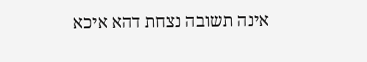אינה תשובה נצחת דהא איכא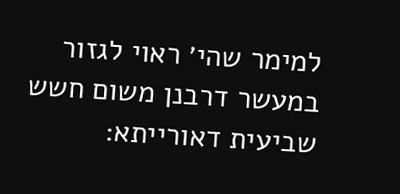למימר שהי׳ ראוי לגזור במעשר דרבנן משום חשש שביעית דאורייתא: